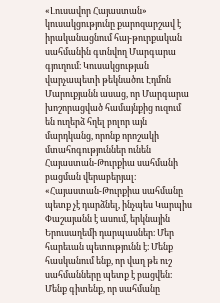«Լուսավոր Հայաստան» կուսակցությունը քարոզարշավ է իրականացնում հայ-թուրքական սահմանին գտնվող Մարգարա գյուղում։ Կուսակցության վարչապետի թեկնածու Էդմոն Մարուքյանն ասաց, որ Մարգարա խոշորացված համայնքից ուզում են ուղերձ հղել բոլոր այն մարդկանց, որոնք որոշակի մտահոգություններ ունեն Հայաստան-Թուրքիա սահմանի բացման վերաբերյալ։
«Հայաստան-Թուրքիա սահմանը պետք չէ դարձնել, ինչպես Կարպիս Փաշայանն է ասում, երկնային Երուսաղեմի դարպասներ։ Մեր հարեւան պետությունն է։ Մենք հասկանում ենք, որ վաղ թե ուշ սահմանները պետք է բացվեն։ Մենք գիտենք, որ սահմանը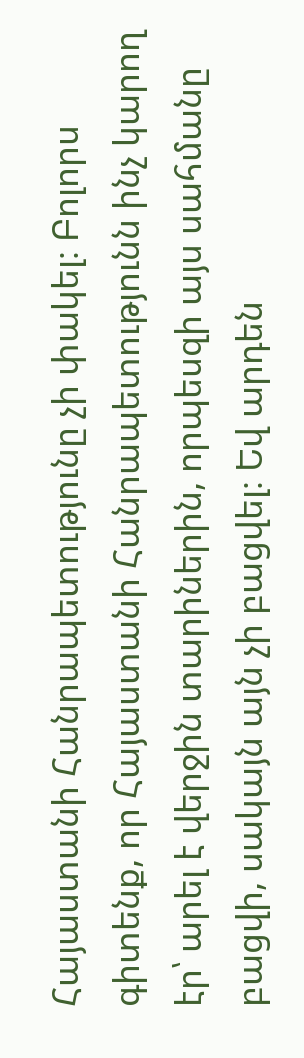Հայաստանի Հանրապետությունը չի փակել։ Բոլորս գիտենք, որ Հայաստանի Հանրապետությունն ինչ կարող էր՝ արել է վերջին տարիներին, որպեսզի այս սահմանը բացվի, սակայն այն չի բացվել։ Եվ արդեն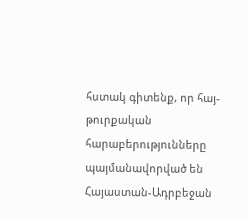հստակ գիտենք, որ հայ-թուրքական հարաբերությունները պայմանավորված են Հայաստան-Ադրբեջան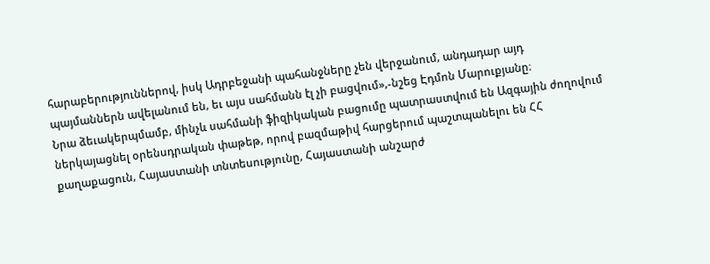հարաբերություններով, իսկ Ադրբեջանի պահանջները չեն վերջանում, անդադար այդ պայմաններն ավելանում են, եւ այս սահմանն էլ չի բացվում»,-նշեց Էդմոն Մարուքյանը։
Նրա ձեւակերպմամբ, մինչև սահմանի ֆիզիկական բացումը պատրաստվում են Ազգային ժողովում ներկայացնել օրենսդրական փաթեթ, որով բազմաթիվ հարցերում պաշտպանելու են ՀՀ քաղաքացուն, Հայաստանի տնտեսությունը, Հայաստանի անշարժ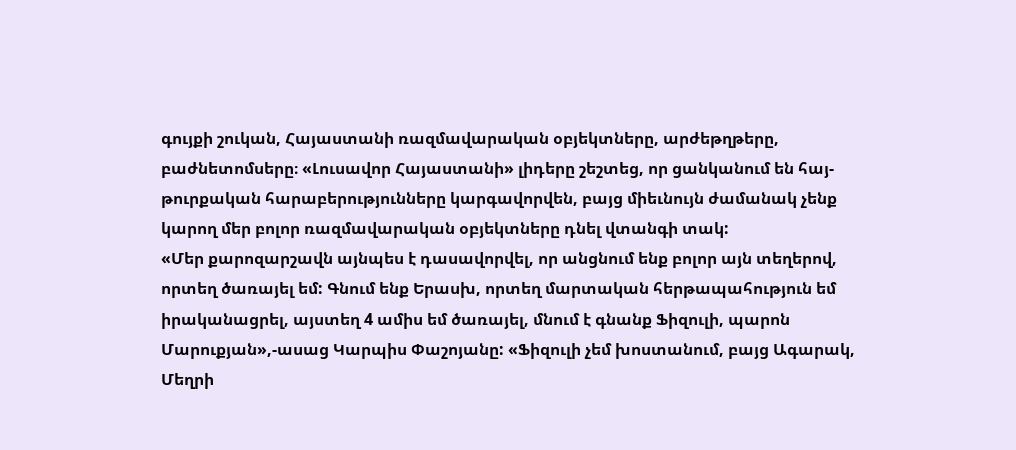գույքի շուկան, Հայաստանի ռազմավարական օբյեկտները, արժեթղթերը, բաժնետոմսերը։ «Լուսավոր Հայաստանի» լիդերը շեշտեց, որ ցանկանում են հայ-թուրքական հարաբերությունները կարգավորվեն, բայց միեւնույն ժամանակ չենք կարող մեր բոլոր ռազմավարական օբյեկտները դնել վտանգի տակ:
«Մեր քարոզարշավն այնպես է դասավորվել, որ անցնում ենք բոլոր այն տեղերով, որտեղ ծառայել եմ: Գնում ենք Երասխ, որտեղ մարտական հերթապահություն եմ իրականացրել, այստեղ 4 ամիս եմ ծառայել, մնում է գնանք Ֆիզուլի, պարոն Մարուքյան»,-ասաց Կարպիս Փաշոյանը: «Ֆիզուլի չեմ խոստանում, բայց Ագարակ, Մեղրի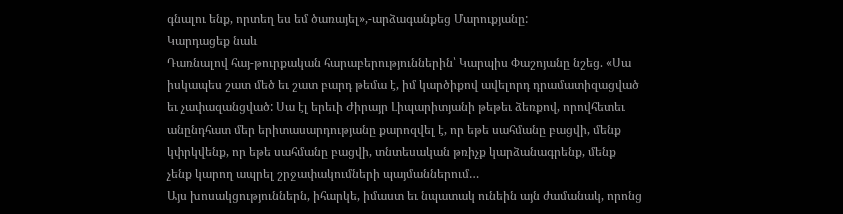գնալու ենք, որտեղ ես եմ ծառայել»,-արձագանքեց Մարուքյանը:
Կարդացեք նաև
Դառնալով հայ-թուրքական հարաբերություններին՝ Կարպիս Փաշոյանը նշեց. «Սա իսկապես շատ մեծ եւ շատ բարդ թեմա է, իմ կարծիքով ավելորդ դրամատիզացված եւ չափազանցված: Սա էլ երեւի Ժիրայր Լիպարիտյանի թեթեւ ձեռքով, որովհետեւ անընդհատ մեր երիտասարդությանը քարոզվել է, որ եթե սահմանը բացվի, մենք կփրկվենք, որ եթե սահմանը բացվի, տնտեսական թռիչք կարձանագրենք, մենք չենք կարող ապրել շրջափակումների պայմաններում…
Այս խոսակցություններն, իհարկե, իմաստ եւ նպատակ ունեին այն ժամանակ, որոնց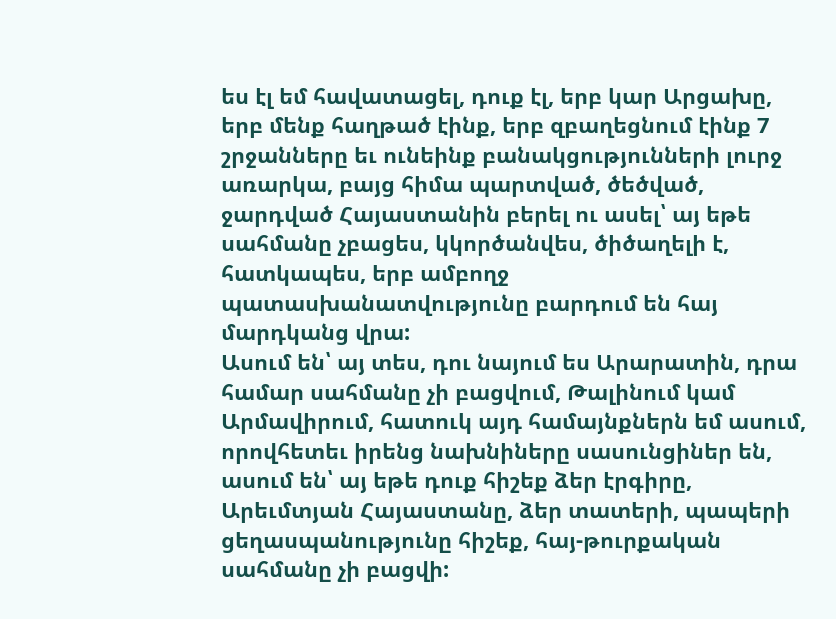ես էլ եմ հավատացել, դուք էլ, երբ կար Արցախը, երբ մենք հաղթած էինք, երբ զբաղեցնում էինք 7 շրջանները եւ ունեինք բանակցությունների լուրջ առարկա, բայց հիմա պարտված, ծեծված, ջարդված Հայաստանին բերել ու ասել՝ այ եթե սահմանը չբացես, կկործանվես, ծիծաղելի է, հատկապես, երբ ամբողջ պատասխանատվությունը բարդում են հայ մարդկանց վրա:
Ասում են՝ այ տես, դու նայում ես Արարատին, դրա համար սահմանը չի բացվում, Թալինում կամ Արմավիրում, հատուկ այդ համայնքներն եմ ասում, որովհետեւ իրենց նախնիները սասունցիներ են, ասում են՝ այ եթե դուք հիշեք ձեր էրգիրը, Արեւմտյան Հայաստանը, ձեր տատերի, պապերի ցեղասպանությունը հիշեք, հայ-թուրքական սահմանը չի բացվի: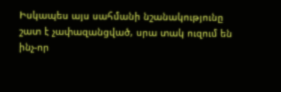Իսկապես այս սահմանի նշանակությունը շատ է չափազանցված, սրա տակ ուզում են ինչ-որ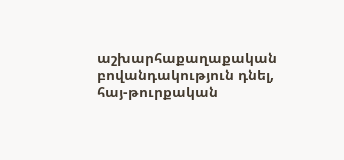աշխարհաքաղաքական բովանդակություն դնել, հայ-թուրքական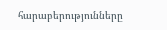հարաբերությունները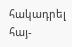հակադրել հայ-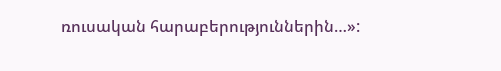ռուսական հարաբերություններին…»: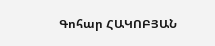Գոհար ՀԱԿՈԲՅԱՆ